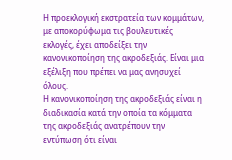Η προεκλογική εκστρατεία των κομμάτων, με αποκορύφωμα τις βουλευτικές εκλογές, έχει αποδείξει την κανονικοποίηση της ακροδεξιάς. Είναι μια εξέλιξη που πρέπει να μας ανησυχεί όλους.
Η κανονικοποίηση της ακροδεξιάς είναι η διαδικασία κατά την οποία τα κόμματα της ακροδεξιάς ανατρέπουν την εντύπωση ότι είναι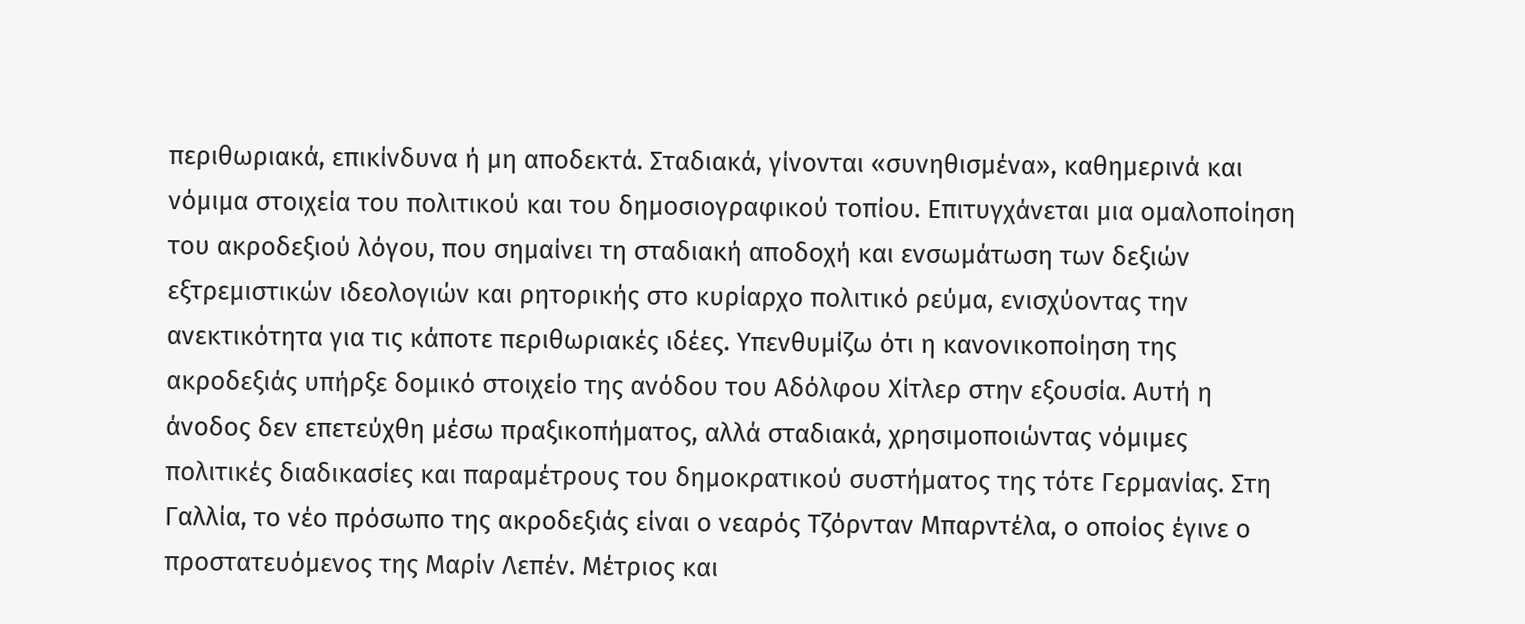περιθωριακά, επικίνδυνα ή μη αποδεκτά. Σταδιακά, γίνονται «συνηθισμένα», καθημερινά και νόμιμα στοιχεία του πολιτικού και του δημοσιογραφικού τοπίου. Επιτυγχάνεται μια ομαλοποίηση του ακροδεξιού λόγου, που σημαίνει τη σταδιακή αποδοχή και ενσωμάτωση των δεξιών εξτρεμιστικών ιδεολογιών και ρητορικής στο κυρίαρχο πολιτικό ρεύμα, ενισχύοντας την ανεκτικότητα για τις κάποτε περιθωριακές ιδέες. Υπενθυμίζω ότι η κανονικοποίηση της ακροδεξιάς υπήρξε δομικό στοιχείο της ανόδου του Αδόλφου Χίτλερ στην εξουσία. Αυτή η άνοδος δεν επετεύχθη μέσω πραξικοπήματος, αλλά σταδιακά, χρησιμοποιώντας νόμιμες πολιτικές διαδικασίες και παραμέτρους του δημοκρατικού συστήματος της τότε Γερμανίας. Στη Γαλλία, το νέο πρόσωπο της ακροδεξιάς είναι ο νεαρός Τζόρνταν Μπαρντέλα, ο οποίος έγινε ο προστατευόμενος της Μαρίν Λεπέν. Μέτριος και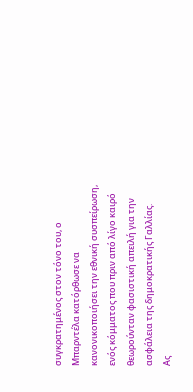συγκρατημένος στον τόνο του, ο Μπαρντέλα κατόρθωσε να κανονικοποιήσει την εθνική συσπείρωση, ενός κόμματος που πριν από λίγο καιρό θεωρούνταν φασιστική απειλή για την ασφάλεια της δημοκρατικής Γαλλίας.
Ας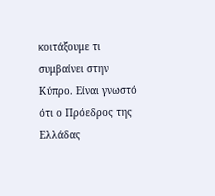κοιτάξουμε τι συμβαίνει στην Κύπρο. Είναι γνωστό ότι ο Πρόεδρος της Ελλάδας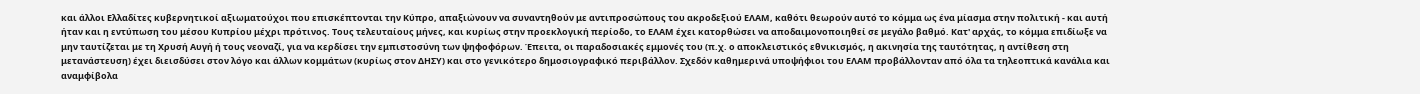και άλλοι Ελλαδίτες κυβερνητικοί αξιωματούχοι που επισκέπτονται την Κύπρο, απαξιώνουν να συναντηθούν με αντιπροσώπους του ακροδεξιού ΕΛΑΜ, καθότι θεωρούν αυτό το κόμμα ως ένα μίασμα στην πολιτική - και αυτή ήταν και η εντύπωση του μέσου Κυπρίου μέχρι πρότινος. Τους τελευταίους μήνες, και κυρίως στην προεκλογική περίοδο, το ΕΛΑΜ έχει κατορθώσει να αποδαιμονοποιηθεί σε μεγάλο βαθμό. Κατ' αρχάς, το κόμμα επιδίωξε να μην ταυτίζεται με τη Χρυσή Αυγή ή τους νεοναζί, για να κερδίσει την εμπιστοσύνη των ψηφοφόρων. Έπειτα, οι παραδοσιακές εμμονές του (π.χ. ο αποκλειστικός εθνικισμός, η ακινησία της ταυτότητας, η αντίθεση στη μετανάστευση) έχει διεισδύσει στον λόγο και άλλων κομμάτων (κυρίως στον ΔΗΣΥ) και στο γενικότερο δημοσιογραφικό περιβάλλον. Σχεδόν καθημερινά υποψήφιοι του ΕΛΑΜ προβάλλονταν από όλα τα τηλεοπτικά κανάλια και αναμφίβολα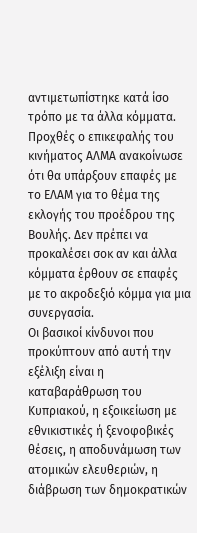αντιμετωπίστηκε κατά ίσο τρόπο με τα άλλα κόμματα. Προχθές ο επικεφαλής του κινήματος ΑΛΜΑ ανακοίνωσε ότι θα υπάρξουν επαφές με το ΕΛΑΜ για το θέμα της εκλογής του προέδρου της Βουλής. Δεν πρέπει να προκαλέσει σοκ αν και άλλα κόμματα έρθουν σε επαφές με το ακροδεξιό κόμμα για μια συνεργασία.
Οι βασικοί κίνδυνοι που προκύπτουν από αυτή την εξέλιξη είναι η καταβαράθρωση του Κυπριακού, η εξοικείωση με εθνικιστικές ή ξενοφοβικές θέσεις, η αποδυνάμωση των ατομικών ελευθεριών, η διάβρωση των δημοκρατικών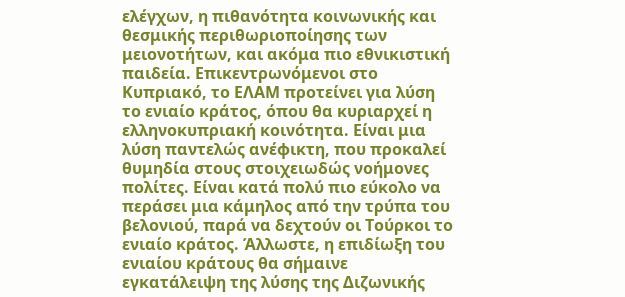ελέγχων, η πιθανότητα κοινωνικής και θεσμικής περιθωριοποίησης των μειονοτήτων, και ακόμα πιο εθνικιστική παιδεία. Επικεντρωνόμενοι στο Κυπριακό, το ΕΛΑΜ προτείνει για λύση το ενιαίο κράτος, όπου θα κυριαρχεί η ελληνοκυπριακή κοινότητα. Είναι μια λύση παντελώς ανέφικτη, που προκαλεί θυμηδία στους στοιχειωδώς νοήμονες πολίτες. Είναι κατά πολύ πιο εύκολο να περάσει μια κάμηλος από την τρύπα του βελονιού, παρά να δεχτούν οι Τούρκοι το ενιαίο κράτος. Άλλωστε, η επιδίωξη του ενιαίου κράτους θα σήμαινε εγκατάλειψη της λύσης της Διζωνικής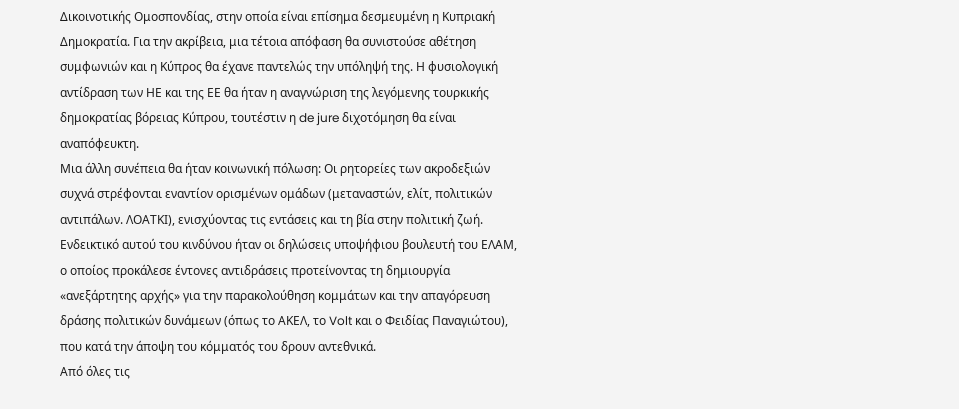Δικοινοτικής Ομοσπονδίας, στην οποία είναι επίσημα δεσμευμένη η Κυπριακή Δημοκρατία. Για την ακρίβεια, μια τέτοια απόφαση θα συνιστούσε αθέτηση συμφωνιών και η Κύπρος θα έχανε παντελώς την υπόληψή της. Η φυσιολογική αντίδραση των ΗΕ και της ΕΕ θα ήταν η αναγνώριση της λεγόμενης τουρκικής δημοκρατίας βόρειας Κύπρου, τουτέστιν η de jure διχοτόμηση θα είναι αναπόφευκτη.
Μια άλλη συνέπεια θα ήταν κοινωνική πόλωση: Οι ρητορείες των ακροδεξιών συχνά στρέφονται εναντίον ορισμένων ομάδων (μεταναστών, ελίτ, πολιτικών αντιπάλων. ΛΟΑΤΚΙ), ενισχύοντας τις εντάσεις και τη βία στην πολιτική ζωή. Ενδεικτικό αυτού του κινδύνου ήταν οι δηλώσεις υποψήφιου βουλευτή του ΕΛΑΜ, ο οποίος προκάλεσε έντονες αντιδράσεις προτείνοντας τη δημιουργία «ανεξάρτητης αρχής» για την παρακολούθηση κομμάτων και την απαγόρευση δράσης πολιτικών δυνάμεων (όπως το ΑΚΕΛ, το Volt και ο Φειδίας Παναγιώτου), που κατά την άποψη του κόμματός του δρουν αντεθνικά.
Από όλες τις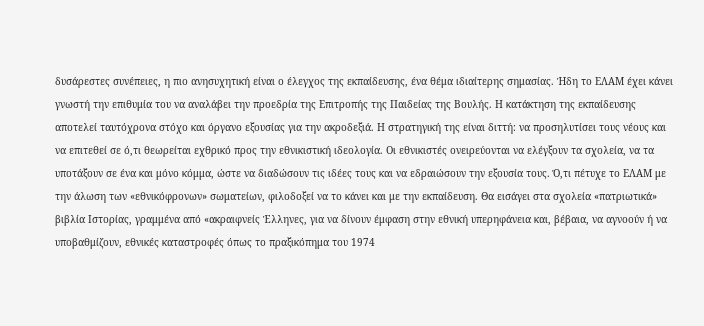δυσάρεστες συνέπειες, η πιο ανησυχητική είναι ο έλεγχος της εκπαίδευσης, ένα θέμα ιδιαίτερης σημασίας. Ήδη το ΕΛΑΜ έχει κάνει γνωστή την επιθυμία του να αναλάβει την προεδρία της Επιτροπής της Παιδείας της Βουλής. Η κατάκτηση της εκπαίδευσης αποτελεί ταυτόχρονα στόχο και όργανο εξουσίας για την ακροδεξιά. Η στρατηγική της είναι διττή: να προσηλυτίσει τους νέους και να επιτεθεί σε ό,τι θεωρείται εχθρικό προς την εθνικιστική ιδεολογία. Οι εθνικιστές ονειρεύονται να ελέγξουν τα σχολεία, να τα υποτάξουν σε ένα και μόνο κόμμα, ώστε να διαδώσουν τις ιδέες τους και να εδραιώσουν την εξουσία τους. Ό,τι πέτυχε το ΕΛΑΜ με την άλωση των «εθνικόφρονων» σωματείων, φιλοδοξεί να το κάνει και με την εκπαίδευση. Θα εισάγει στα σχολεία «πατριωτικά» βιβλία Ιστορίας, γραμμένα από «ακραιφνείς Έλληνες, για να δίνουν έμφαση στην εθνική υπερηφάνεια και, βέβαια, να αγνοούν ή να υποβαθμίζουν, εθνικές καταστροφές όπως το πραξικόπημα του 1974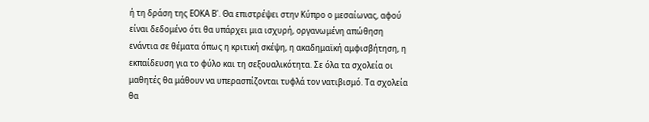ή τη δράση της ΕΟΚΑ Β'. Θα επιστρέψει στην Κύπρο ο μεσαίωνας, αφού είναι δεδομένο ότι θα υπάρχει μια ισχυρή, οργανωμένη απώθηση ενάντια σε θέματα όπως η κριτική σκέψη, η ακαδημαϊκή αμφισβήτηση, η εκπαίδευση για το φύλο και τη σεξουαλικότητα. Σε όλα τα σχολεία οι μαθητές θα μάθουν να υπερασπίζονται τυφλά τον νατιβισμό. Τα σχολεία θα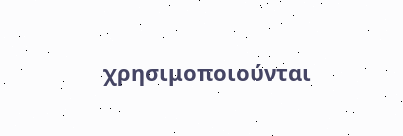χρησιμοποιούνται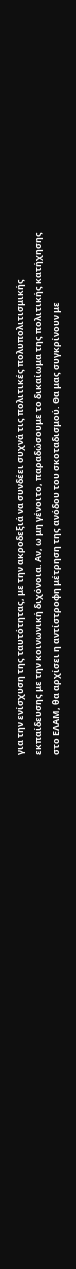για την ενίσχυση της ταυτότητας, με την ακροδεξιά να συνδέει συχνά τις πολιτικές πολυπολιτισμικής εκπαίδευσης με την κοινωνική διχόνοια. Αν, ω μη γένοιτο, παραδώσουμε το δικαίωμα της πολιτικής κατήχησης στο ΕΛΑΜ, θα αρχίσει η αντίστροφη μέτρηση της ανόδου του σκοταδισμού. Θα μας συγκρίνουν με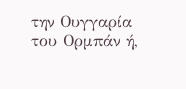την Ουγγαρία του Ορμπάν ή,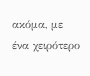ακόμα, με ένα χειρότερο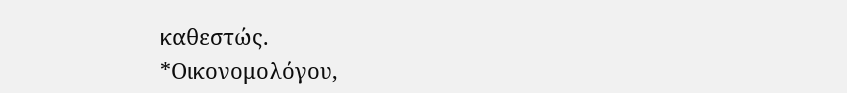καθεστώς.
*Οικονομολόγου,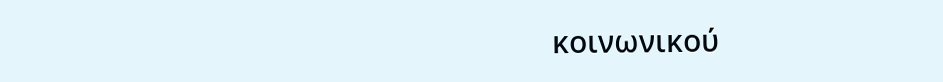κοινωνικού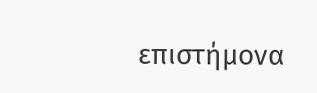επιστήμονα